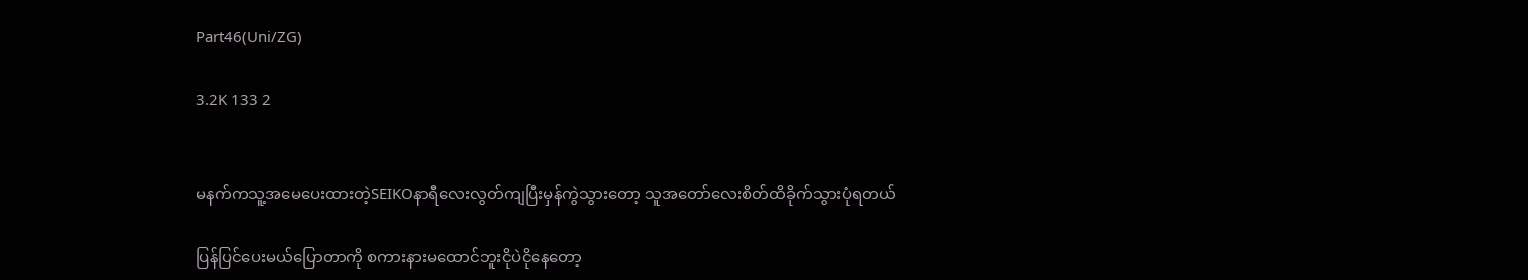Part46(Uni/ZG)

3.2K 133 2


မနက်ကသူ့အမေပေးထားတဲ့SEIKOနာရီလေးလွတ်ကျပြီးမှန်ကွဲသွားတော့ သူအတော်လေးစိတ်ထိခိုက်သွားပုံရတယ်

ပြန်ပြင်ပေးမယ်ပြောတာကို စကားနားမထောင်ဘူးငိုပဲငိုနေတော့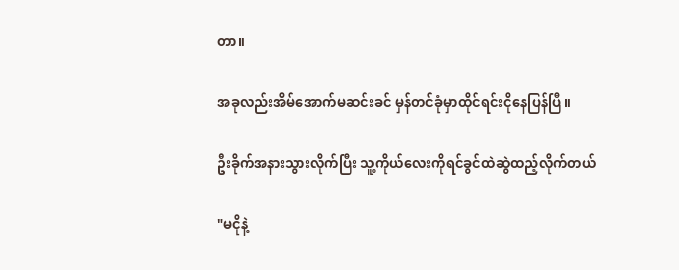တာ။

အခုလည်းအိမ်အောက်မဆင်းခင် မှန်တင်ခုံမှာထိုင်ရင်းငိုနေပြန်ပြီ။

ဦးခိုက်အနားသွားလိုက်ပြီး သူ့ကိုယ်လေးကိုရင်ခွင်ထဲဆွဲထည့်လိုက်တယ်

"မငိုနဲ့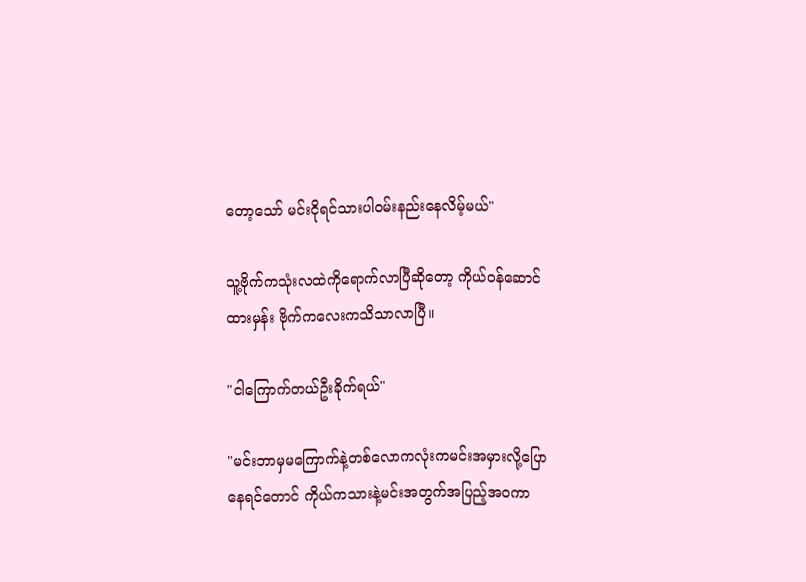တော့သော် မင်းငိုရင်သားပါဝမ်းနည်းနေလိမ့်မယ်"

သူ့ဗိုက်ကသုံးလထဲကိုရောက်လာပြီဆိုတော့ ကိုယ်ဝန်ဆောင်ထားမှန်း ဗိုက်ကလေးကသိသာလာပြီ။

"ငါကြောက်တယ်ဦးခိုက်ရယ်"

"မင်းဘာမှမကြောက်နဲ့တစ်လောကလုံးကမင်းအမှားလို့ပြောနေရင်တောင် ကိုယ်ကသားနဲ့မင်းအတွက်အပြည့်အဝကာ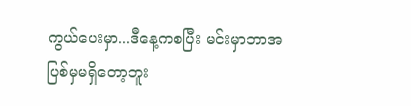ကွယ်ပေးမှာ...ဒီနေ့ကစပြီး မင်းမှာဘာအပြစ်မှမရှိတော့ဘူး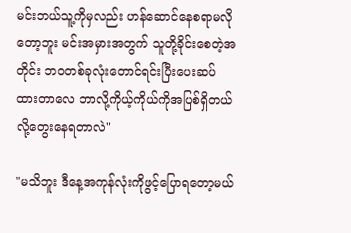မင်းဘယ်သူ့ကိုမှလည်း ဟန်ဆောင်နေစရာမလိုတော့ဘူး မင်းအမှားအတွက် သူတို့ခိုင်းစေတဲ့အတိုင်း ဘဝတစ်ခုလုံးတောင်ရင်းပြီးပေးဆပ်ထားတာလေ ဘာလို့ကိုယ့်ကိုယ်ကိုအပြစ်ရှိတယ်လို့တွေးနေရတာလဲ"

"မသိဘူး ဒီနေ့အကုန်လုံးကိုဖွင့်ပြောရတော့မယ်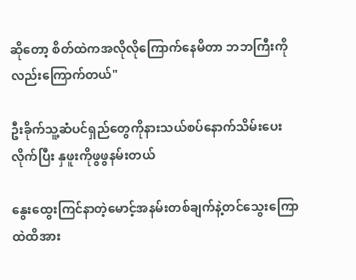ဆိုတော့ စိတ်ထဲကအလိုလိုကြောက်နေမိတာ ဘဘကြီးကိုလည်းကြောက်တယ်"

ဦးခိုက်သူ့ဆံပင်ရှည်တွေကိုနားသယ်စပ်နောက်သိမ်းပေးလိုက်ပြီး နှဖူးကိုဖွဖွနမ်းတယ်

နွေးထွေးကြင်နာတဲ့မောင့်အနမ်းတစ်ချက်နဲ့တင်သွေးကြောထဲထိအား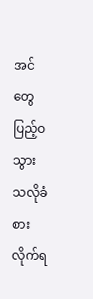အင်တွေပြည့်ဝသွားသလိုခံစားလိုက်ရ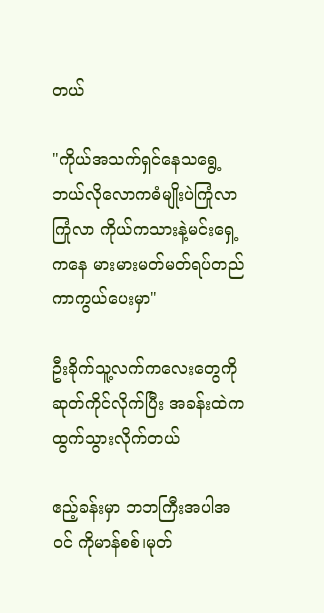တယ်

"ကိုယ်အသက်ရှင်နေသရွေ့ ဘယ်လိုလောကဓံမျိုးပဲကြုံလာကြုံလာ ကိုယ်ကသားနဲ့မင်းရှေ့ကနေ မားမားမတ်မတ်ရပ်တည်ကာကွယ်ပေးမှာ"

ဦးခိုက်သူ့လက်ကလေးတွေကိုဆုတ်ကိုင်လိုက်ပြီး အခန်းထဲကထွက်သွားလိုက်တယ်

ဧည့်ခန်းမှာ ဘဘကြီးအပါအဝင် ကိုမာန်စစ်၊မုတ်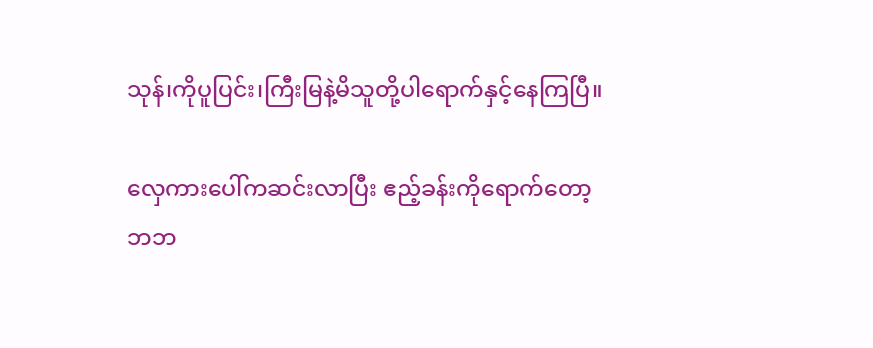သုန်၊ကိုပူပြင်း၊ကြီးမြနဲ့မိသူတို့ပါရောက်နှင့်နေကြပြီ။

လှေကားပေါ်ကဆင်းလာပြီး ဧည့်ခန်းကိုရောက်တော့ဘဘ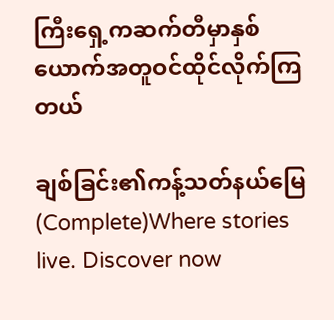ကြီးရှေ့ကဆက်တီမှာနှစ်ယောက်အတူဝင်ထိုင်လိုက်ကြတယ်

ချစ်ခြင်း၏ကန့်သတ်နယ်မြေ(Complete)Where stories live. Discover now